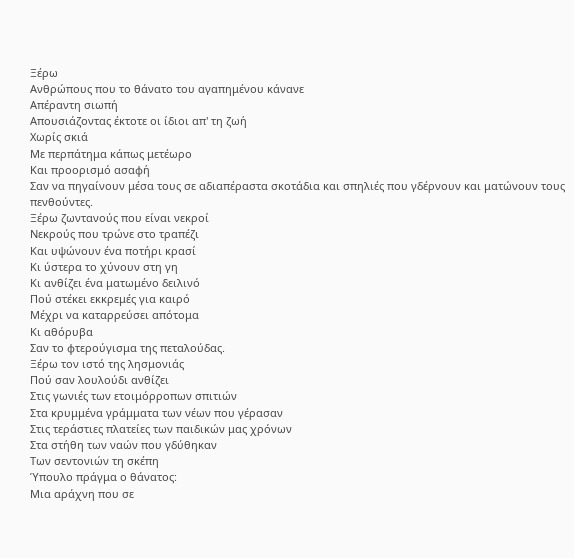Ξέρω
Ανθρώπους που το θάνατο του αγαπημένου κάνανε
Απέραντη σιωπή
Απουσιάζοντας έκτοτε οι ίδιοι απ' τη ζωή
Χωρίς σκιά
Με περπάτημα κάπως μετέωρο
Και προορισμό ασαφή
Σαν να πηγαίνουν μέσα τους σε αδιαπέραστα σκοτάδια και σπηλιές που γδέρνουν και ματώνουν τους πενθούντες.
Ξέρω ζωντανούς που είναι νεκροί
Νεκρούς που τρώνε στο τραπέζι
Και υψώνουν ένα ποτήρι κρασί
Κι ύστερα το χύνουν στη γη
Κι ανθίζει ένα ματωμένο δειλινό
Πού στέκει εκκρεμές για καιρό
Μέχρι να καταρρεύσει απότομα
Κι αθόρυβα
Σαν το φτερούγισμα της πεταλούδας.
Ξέρω τον ιστό της λησμονιάς
Πού σαν λουλούδι ανθίζει
Στις γωνιές των ετοιμόρροπων σπιτιών
Στα κρυμμένα γράμματα των νέων που γέρασαν
Στις τεράστιες πλατείες των παιδικών μας χρόνων
Στα στήθη των ναών που γδύθηκαν
Των σεντονιών τη σκέπη
Ύπουλο πράγμα ο θάνατος:
Μια αράχνη που σε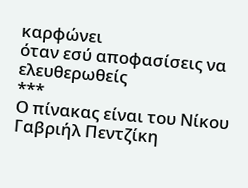καρφώνει
όταν εσύ αποφασίσεις να ελευθερωθείς
***
Ο πίνακας είναι του Νίκου Γαβριήλ Πεντζίκη